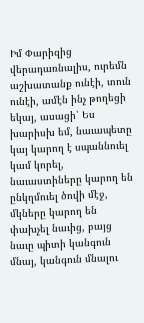Իմ Փարիզից վերադառնալիս, ուրեմն աշխատանք ունէի, տուն ունէի, ամէն ինչ թողեցի եկայ, ասացի՝ Ես խարիսխ եմ, նաւապետը կայ կարող է սպաննուել կամ կորել, նաւաստիները կարող են ընկղմուել ծովի մէջ, մկները կարող են փախչել նաւից, բայց նաւը պիտի կանգուն մնայ, կանգուն մնալու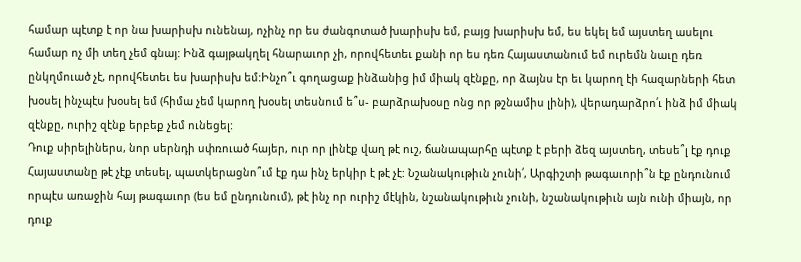համար պէտք է որ նա խարիսխ ունենայ, ոչինչ որ ես ժանգոտած խարիսխ եմ, բայց խարիսխ եմ, ես եկել եմ այստեղ ասելու համար ոչ մի տեղ չեմ գնայ: Ինձ գայթակղել հնարաւոր չի, որովհետեւ քանի որ ես դեռ Հայաստանում եմ ուրեմն նաւը դեռ ընկղմուած չէ, որովհետեւ ես խարիսխ եմ:Ինչո՞ւ գողացաք ինձանից իմ միակ զէնքը, որ ձայնս էր եւ կարող էի հազարների հետ խօսել ինչպէս խօսել եմ (հիմա չեմ կարող խօսել տեսնում ե՞ս- բարձրախօսը ոնց որ թշնամիս լինի), վերադարձրո՛ւ ինձ իմ միակ զէնքը, ուրիշ զէնք երբեք չեմ ունեցել:
Դուք սիրելիներս, նոր սերնդի սփռուած հայեր, ուր որ լինէք վաղ թէ ուշ, ճանապարհը պէտք է բերի ձեզ այստեղ, տեսե՞լ էք դուք Հայաստանը թէ չէք տեսել, պատկերացնո՞ւմ էք դա ինչ երկիր է թէ չէ: Նշանակութիւն չունի՛, Արգիշտի թագաւորի՞ն էք ընդունում որպէս առաջին հայ թագաւոր (ես եմ ընդունում), թէ ինչ որ ուրիշ մէկին, նշանակութիւն չունի, նշանակութիւն այն ունի միայն, որ դուք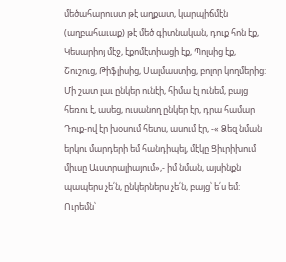մեծահարուստ թէ աղքատ, կարպիճմէն (աղբահաւաք) թէ մեծ գիտնական, դուք հոն էք, Կեսարիոյ մէջ, էքոմէտիացի էք, Պոլսից էք, Շուշուց, Թիֆլիսից, Սալմաստից, բոլոր կողմերից: Մի շատ լաւ ընկեր ունէի, հիմա էլ ունեմ, բայց հեռու է, ասեց, ուսանող ընկեր էր, դրա համար Դուք-ով էր խօսում հետս, ասում էր, -« Ձեզ նման երկու մարդերի եմ հանդիպել, մէկը Ցիւրիխում միւսը Աւստրալիայում»,- իմ նման, այսինքն պապերս չե՛ն, ընկերներս չե՛ն, բայց՝ ե՛ս եմ: Ուրեմն՝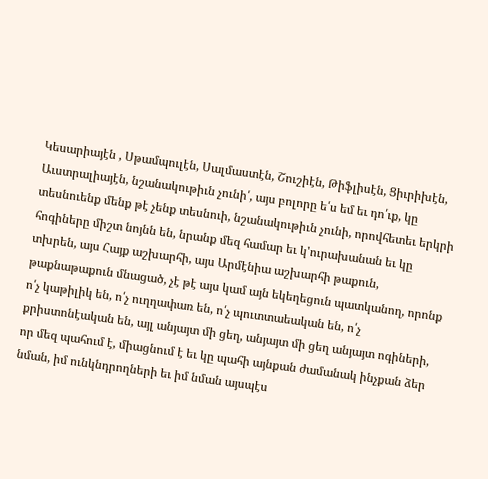Կեսարիայէն , Սթամպուլէն, Սալմաստէն, Շուշիէն, Թիֆլիսէն, Ցիւրիխէն, Աւստրալիայէն, նշանակութիւն չունի՛, այս բոլորը ե՛ս եմ եւ դո՛ւք, կը տեսնուենք մենք թէ չենք տեսնուի, նշանակութիւն չունի, որովհետեւ երկրի հոգիները միշտ նոյնն են, նրանք մեզ համար եւ կ'ուրախանան եւ կը տխրեն, այս Հայք աշխարհի, այս Արմէնիա աշխարհի թաքուն, թաքնաթաքուն մնացած, չէ թէ այս կամ այն եկեղեցուն պատկանող, որոնք ո՛չ կաթիլիկ են, ո՛չ ուղղափառ են, ո՛չ պուտտաեական են, ո՛չ քրիստոնէական են, այլ անյայտ մի ցեղ, անյայտ մի ցեղ անյայտ ոգիների, որ մեզ պահում է, միացնում է եւ կը պահի այնքան ժամանակ ինչքան ձեր նման, իմ ունկնդրողների եւ իմ նման այսպէս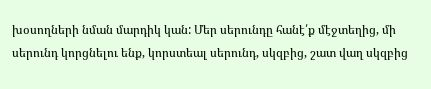խօսողների նման մարդիկ կան: Մեր սերունդը հանէ՛ք մէջտեղից, մի սերունդ կորցնելու ենք, կորստեալ սերունդ, սկզբից, շատ վաղ սկզբից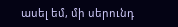ասել եմ, մի սերունդ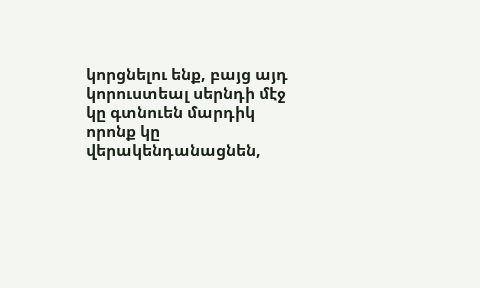կորցնելու ենք, բայց այդ կորուստեալ սերնդի մէջ կը գտնուեն մարդիկ որոնք կը վերակենդանացնեն,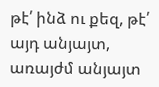թէ՛ ինձ ու քեզ, թէ՛ այդ անյայտ, առայժմ անյայտ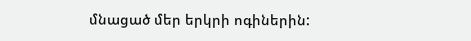մնացած մեր երկրի ոգիներին: